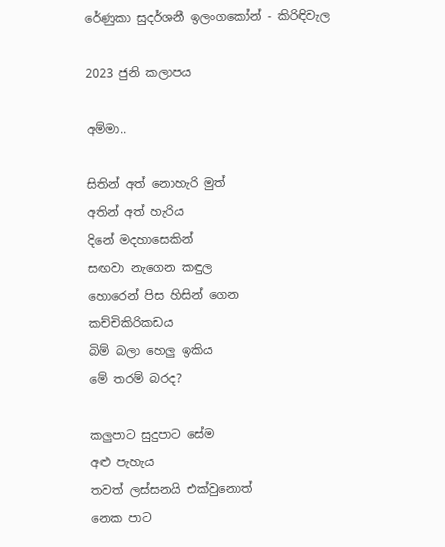රේණුකා සුදර්ශනී ඉලංගකෝන් - කිරිඳිවැල

2023 ජුනි කලාපය

අම්මා..

සිතින් අත් නොහැරි මුත්
අතින් අත් හැරිය
දිනේ මදහාසෙකින්
සඟවා නැගෙන කඳුල
හොරෙන් පිස හිසින් ගෙන
කච්චිකිරිකඩය
බිම් බලා හෙලු ඉකිය
මේ තරම් බරද?

කලුපාට සුදුපාට සේම
අළු පැහැය
තවත් ලස්සනයි එක්වුනොත්
නෙක පාට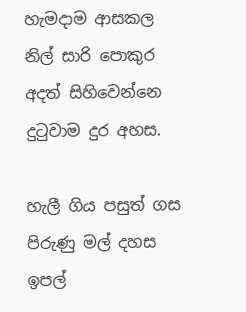හැමදාම ආසකල
නිල් සාරි පොකුර
අදත් සිහිවෙන්නෙ
දුටුවාම දුර අහස.

හැලී ගිය පසුත් ගස
පිරුණු මල් දහස
ඉපල්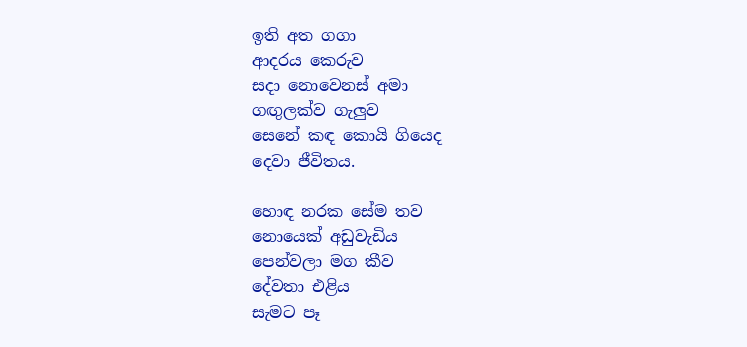ඉති අත ගගා
ආදරය කෙරුව
සදා නොවෙනස් අමා
ගඟුලක්ව ගැලුව
සෙනේ කඳ කොයි ගියෙද
දෙවා ජීවිතය.

හොඳ නරක සේම තව
නොයෙක් අඩුවැඩිය
පෙන්වලා මග කීව
දේවතා එළිය
සැමට පෑ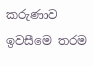කරුණාව
ඉවසීමෙ තරම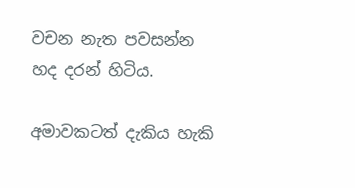වචන නැත පවසන්න
හද දරන් හිටිය.

අමාවකටත් දැකිය හැකි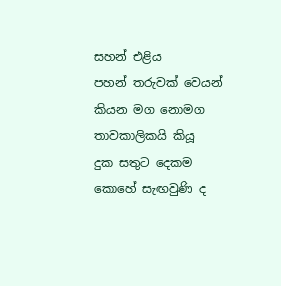සහන් එළිය
පහන් තරුවක් වෙයන්
කියන මග නොමග
තාවකාලිකයි කියූ
දුක සතුට දෙකම
කොහේ සැඟවුණි ද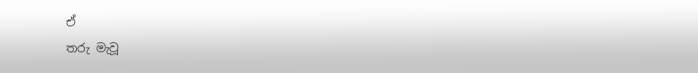ඒ
තරු මැවූ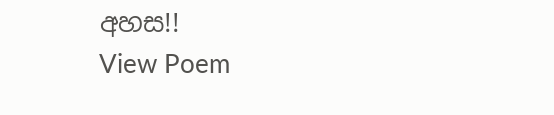අහස!!
View Poem